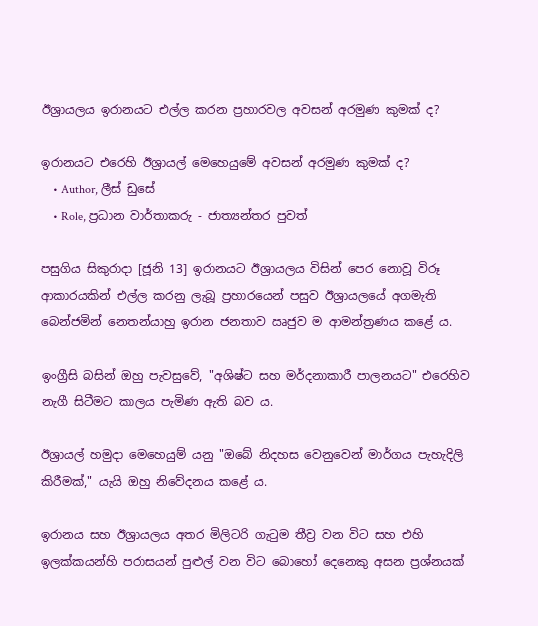ඊශ්‍රායලය ඉරානයට එල්ල කරන ප්‍රහාරවල අවසන් අරමුණ කුමක් ද?

ඉරානයට එරෙහි ඊශ්‍රායල් මෙහෙයුමේ අවසන් අරමුණ කුමක් ද?
    • Author, ලීස් ඩුසේ
    • Role, ප්‍රධාන වාර්තාකරු - ජාත්‍යන්තර පුවත්

පසුගිය සිකුරාදා [ජූනි 13] ඉරානයට ඊශ්‍රායලය විසින් පෙර නොවූ විරූ ආකාරයකින් එල්ල කරනු ලැබූ ප්‍රහාරයෙන් පසුව ඊශ්‍රායලයේ අගමැති බෙන්ජමින් නෙතන්යාහු ඉරාන ජනතාව ඍජුව ම ආමන්ත්‍රණය කළේ ය.

ඉංග්‍රීසි බසින් ඔහු පැවසුවේ, "අශිෂ්ට සහ මර්දනාකාරී පාලනයට" එරෙහිව නැගී සිටීමට කාලය පැමිණ ඇති බව ය.

ඊශ්‍රායල් හමුදා මෙහෙයුම් යනු "ඔබේ නිදහස වෙනුවෙන් මාර්ගය පැහැදිලි කිරීමක්," යැයි ඔහු නිවේදනය කළේ ය.

ඉරානය සහ ඊශ්‍රායලය අතර මිලිටරි ගැටුම තීව්‍ර වන විට සහ එහි ඉලක්කයන්හි පරාසයන් පුළුල් වන විට බොහෝ දෙනෙකු අසන ප්‍රශ්නයක්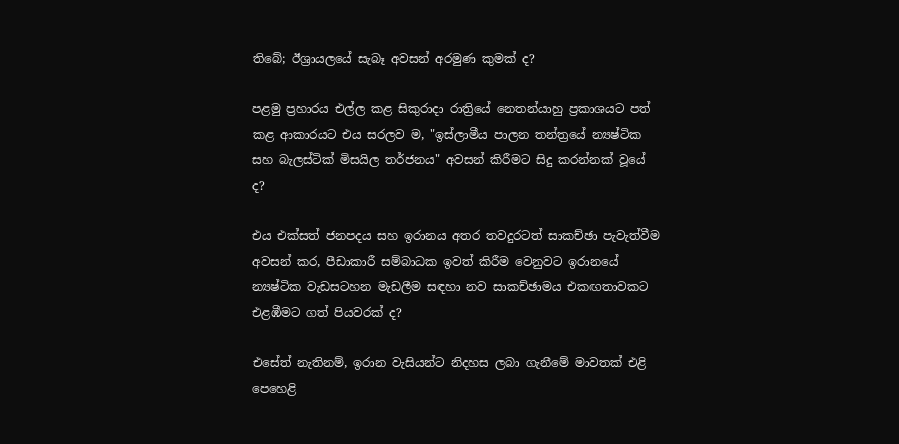තිබේ; ඊශ්‍රායලයේ සැබෑ අවසන් අරමුණ කුමක් ද?

පළමු ප්‍රහාරය එල්ල කළ සිකුරාදා රාත්‍රියේ නෙතන්යාහු ප්‍රකාශයට පත් කළ ආකාරයට එය සරලව ම, "ඉස්ලාමීය පාලන තන්ත්‍රයේ න්‍යෂ්ටික සහ බැලස්ටික් මිසයිල තර්ජනය" අවසන් කිරීමට සිදු කරන්නක් වූයේ ද?

එය එක්සත් ජනපදය සහ ඉරානය අතර තවදුරටත් සාකච්ඡා පැවැත්වීම අවසන් කර, පීඩාකාරී සම්බාධක ඉවත් කිරීම වෙනුවට ඉරානයේ න්‍යෂ්ටික වැඩසටහන මැඩලීම සඳහා නව සාකච්ඡාමය එකඟතාවකට එළඹීමට ගත් පියවරක් ද?

එසේත් නැතිනම්, ඉරාන වැසියන්ට නිදහස ලබා ගැනීමේ මාවතක් එළි පෙහෙළි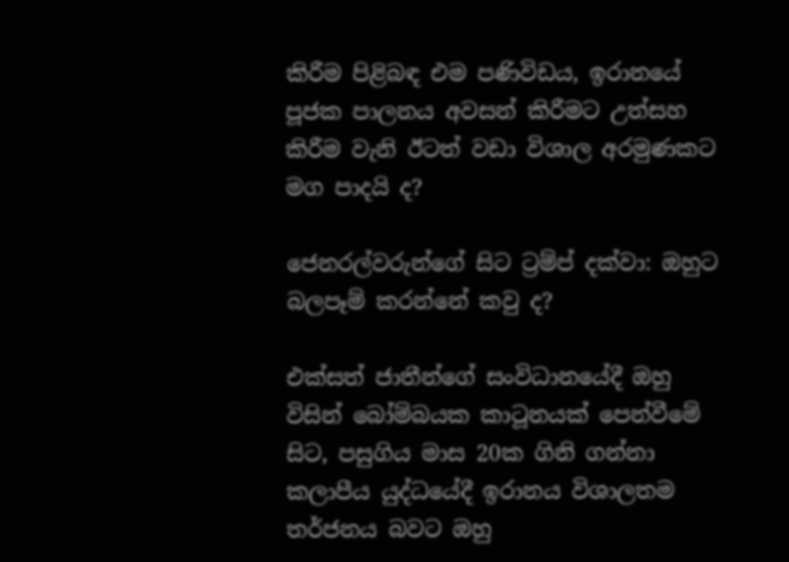කිරීම පිළිබඳ එම පණිවිඩය, ඉරානයේ පූජක පාලනය අවසන් කිරීමට උත්සහ කිරීම වැනි ඊටත් වඩා විශාල අරමුණකට මග පාදයි ද?

ජෙනරල්වරුන්ගේ සිට ට්‍රම්ප් දක්වා: ඔහුට බලපෑම් කරන්නේ කවු ද?

එක්සත් ජාතීන්ගේ සංවිධානයේදී ඔහු විසින් බෝම්බයක කාටූනයක් පෙන්වීමේ සිට, පසුගිය මාස 20ක ගිනි ගන්නා කලාපීය යුද්ධයේදී ඉරානය විශාලතම තර්ජනය බවට ඔහු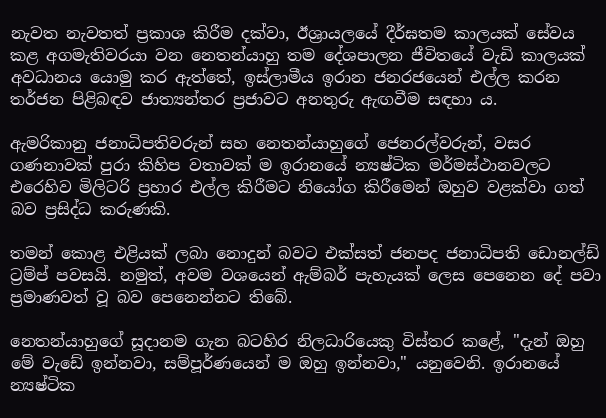නැවත නැවතත් ප්‍රකාශ කිරීම දක්වා, ඊශ්‍රායලයේ දීර්ඝතම කාලයක් සේවය කළ අගමැතිවරයා වන නෙතන්යාහු තම දේශපාලන ජීවිතයේ වැඩි කාලයක් අවධානය යොමු කර ඇත්තේ, ඉස්ලාමීය ඉරාන ජනරජයෙන් එල්ල කරන තර්ජන පිළිබඳව ජාත්‍යන්තර ප්‍රජාවට අනතුරු ඇඟවීම සඳහා ය.

ඇමරිකානු ජනාධිපතිවරුන් සහ නෙතන්යාහුගේ ජෙනරල්වරුන්, වසර ගණනාවක් පුරා කිහිප වතාවක් ම ඉරානයේ න්‍යෂ්ටික මර්මස්ථානවලට එරෙහිව මිලිටරි ප්‍රහාර එල්ල කිරීමට නියෝග කිරීමෙන් ඔහුව වළක්වා ගත් බව ප්‍රසිද්ධ කරුණකි.

තමන් කොළ එළියක් ලබා නොදුන් බවට එක්සත් ජනපද ජනාධිපති ඩොනල්ඩ් ට්‍රම්ප් පවසයි. නමුත්, අවම වශයෙන් ඇම්බර් පැහැයක් ලෙස පෙනෙන දේ පවා ප්‍රමාණවත් වූ බව පෙනෙන්නට තිබේ.

නෙතන්යාහුගේ සූදානම ගැන බටහිර නිලධාරියෙකු විස්තර කළේ, "දැන් ඔහු මේ වැඩේ ඉන්නවා, සම්පූර්ණයෙන් ම ඔහු ඉන්නවා," යනුවෙනි. ඉරානයේ න්‍යෂ්ටික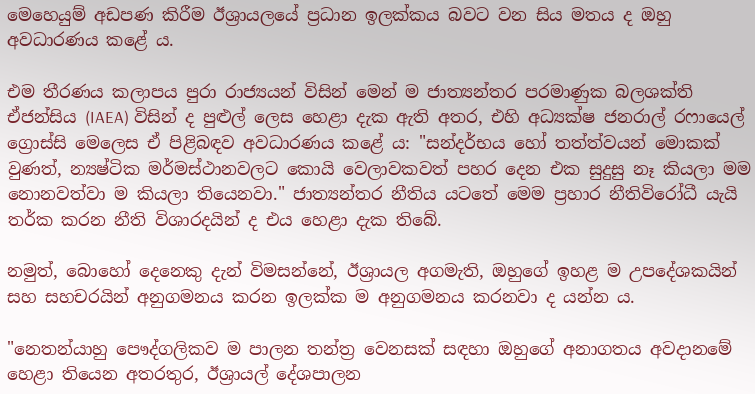මෙහෙයුම් අඩපණ කිරීම ඊශ්‍රායලයේ ප්‍රධාන ඉලක්කය බවට වන සිය මතය ද ඔහු අවධාරණය කළේ ය.

එම තීරණය කලාපය පුරා රාජ්‍යයන් විසින් මෙන් ම ජාත්‍යන්තර පරමාණුක බලශක්ති ඒජන්සිය (IAEA) විසින් ද පුළුල් ලෙස හෙළා දැක ඇති අතර, එහි අධ්‍යක්ෂ ජනරාල් රෆායෙල් ග්‍රොස්සි මෙලෙස ඒ පිළිබඳව අවධාරණය කළේ ය: "සන්දර්භය හෝ තත්ත්වයන් මොකක් වුණත්, න්‍යෂ්ටික මර්මස්ථානවලට කොයි වෙලාවකවත් පහර දෙන එක සුදුසු නෑ කියලා මම නොනවත්වා ම කියලා තියෙනවා." ජාත්‍යන්තර නීතිය යටතේ මෙම ප්‍රහාර නීතිවිරෝධී යැයි තර්ක කරන නීති විශාරදයින් ද එය හෙළා දැක තිබේ.

නමුත්, බොහෝ දෙනෙකු දැන් විමසන්නේ, ඊශ්‍රායල අගමැති, ඔහුගේ ඉහළ ම උපදේශකයින් සහ සහචරයින් අනුගමනය කරන ඉලක්ක ම අනුගමනය කරනවා ද යන්න ය.

"නෙතන්යාහු පෞද්ගලිකව ම පාලන තන්ත්‍ර වෙනසක් සඳහා ඔහුගේ අනාගතය අවදානමේ හෙළා තියෙන අතරතුර, ඊශ්‍රායල් දේශපාලන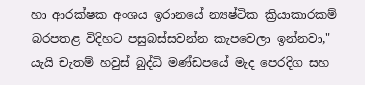හා ආරක්ෂක අංශය ඉරානයේ න්‍යෂ්ටික ක්‍රියාකාරකම් බරපතළ විදිහට පසුබස්සවන්න කැපවෙලා ඉන්නවා," යැයි චැතම් හවුස් බුද්ධි මණ්ඩපයේ මැද පෙරදිග සහ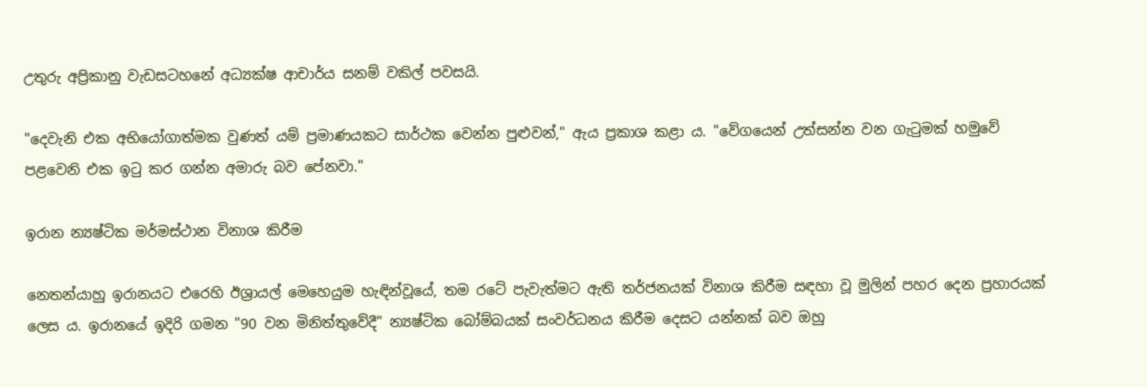උතුරු අප්‍රිකානු වැඩසටහනේ අධ්‍යක්ෂ ආචාර්ය සනම් වකිල් පවසයි.

"දෙවැනි එක අභියෝගාත්මක වුණත් යම් ප්‍රමාණයකට සාර්ථක වෙන්න පුළුවන්," ඇය ප්‍රකාශ කළා ය. "වේගයෙන් උත්සන්න වන ගැටුමක් හමුවේ පළවෙනි එක ඉටු කර ගන්න අමාරු බව පේනවා."

ඉරාන න්‍යෂ්ටික මර්මස්ථාන විනාශ කිරීම

නෙතන්යාහු ඉරානයට එරෙහි ඊශ්‍රායල් මෙහෙයුම හැඳින්වූයේ, තම රටේ පැවැත්මට ඇති තර්ජනයක් විනාශ කිරීම සඳහා වූ මුලින් පහර දෙන ප්‍රහාරයක් ලෙස ය. ඉරානයේ ඉදිරි ගමන "90 වන මිනිත්තුවේදී" න්‍යෂ්ටික බෝම්බයක් සංවර්ධනය කිරීම දෙසට යන්නක් බව ඔහු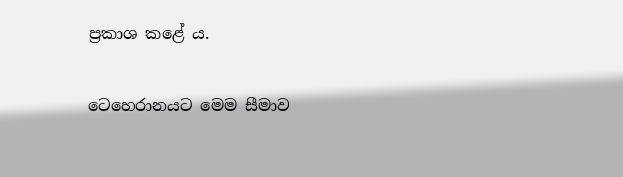ප්‍රකාශ කළේ ය.

ටෙහෙරානයට මෙම සීමාව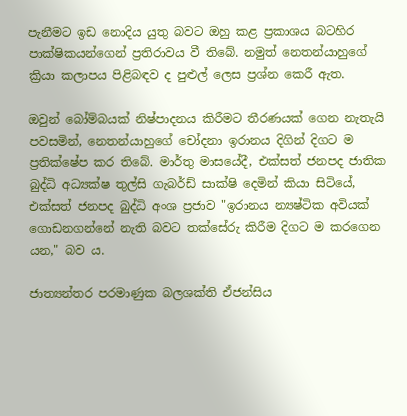පැනීමට ඉඩ නොදිය යුතු බවට ඔහු කළ ප්‍රකාශය බටහිර පාක්ෂිකයන්ගෙන් ප්‍රතිරාවය වී තිබේ. නමුත් නෙතන්යාහුගේ ක්‍රියා කලාපය පිළිබඳව ද පුළුල් ලෙස ප්‍රශ්න කෙරී ඇත.

ඔවුන් බෝම්බයක් නිෂ්පාදනය කිරීමට තීරණයක් ගෙන නැතැයි පවසමින්, නෙතන්යාහුගේ චෝදනා ඉරානය දිගින් දිගට ම ප්‍රතික්ෂේප කර තිබේ. මාර්තු මාසයේදී, එක්සත් ජනපද ජාතික බුද්ධි අධ්‍යක්ෂ තුල්සි ගැබර්ඩ් සාක්ෂි දෙමින් කියා සිටියේ, එක්සත් ජනපද බුද්ධි අංශ ප්‍රජාව "ඉරානය න්‍යෂ්ටික අවියක් ගොඩනගන්නේ නැති බවට තක්සේරු කිරීම දිගට ම කරගෙන යන," බව ය.

ජාත්‍යන්තර පරමාණුක බලශක්ති ඒජන්සිය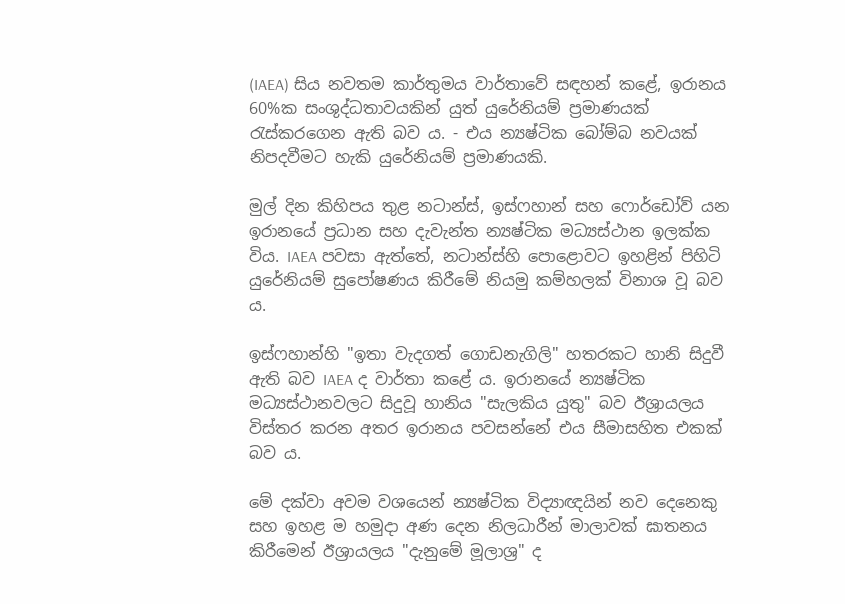(IAEA) සිය නවතම කාර්තුමය වාර්තාවේ සඳහන් කළේ, ඉරානය 60%ක සංශුද්ධතාවයකින් යුත් යුරේනියම් ප්‍රමාණයක් රැස්කරගෙන ඇති බව ය. - එය න්‍යෂ්ටික බෝම්බ නවයක් නිපදවීමට හැකි යුරේනියම් ප්‍රමාණයකි.

මුල් දින කිහිපය තුළ නටාන්ස්, ඉස්ෆහාන් සහ ෆොර්ඩෝව් යන ඉරානයේ ප්‍රධාන සහ දැවැන්ත න්‍යෂ්ටික මධ්‍යස්ථාන ඉලක්ක විය. IAEA පවසා ඇත්තේ, නටාන්ස්හි පොළොවට ඉහළින් පිහිටි යුරේනියම් සුපෝෂණය කිරීමේ නියමු කම්හලක් විනාශ වූ බව ය.

ඉස්ෆහාන්හි "ඉතා වැදගත් ගොඩනැගිලි" හතරකට හානි සිදුවී ඇති බව IAEA ද වාර්තා කළේ ය. ඉරානයේ න්‍යෂ්ටික මධ්‍යස්ථානවලට සිදුවූ හානිය "සැලකිය යුතු" බව ඊශ්‍රායලය විස්තර කරන අතර ඉරානය පවසන්නේ එය සීමාසහිත එකක් බව ය.

මේ දක්වා අවම වශයෙන් න්‍යෂ්ටික විද්‍යාඥයින් නව දෙනෙකු සහ ඉහළ ම හමුදා අණ දෙන නිලධාරීන් මාලාවක් ඝාතනය කිරීමෙන් ඊශ්‍රායලය "දැනුමේ මූලාශ්‍ර" ද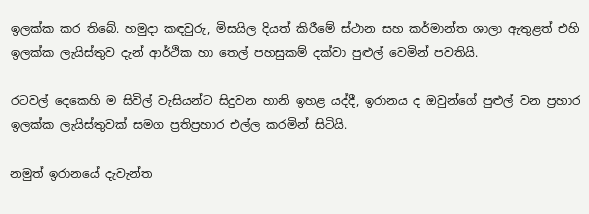ඉලක්ක කර තිබේ. හමුදා කඳවුරු, මිසයිල දියත් කිරීමේ ස්ථාන සහ කර්මාන්ත ශාලා ඇතුළත් එහි ඉලක්ක ලැයිස්තුව දැන් ආර්ථික හා තෙල් පහසුකම් දක්වා පුළුල් වෙමින් පවතියි.

රටවල් දෙකෙහි ම සිවිල් වැසියන්ට සිදුවන හානි ඉහළ යද්දී, ඉරානය ද ඔවුන්ගේ පුළුල් වන ප්‍රහාර ඉලක්ක ලැයිස්තුවක් සමග ප්‍රතිප්‍රහාර එල්ල කරමින් සිටියි.

නමුත් ඉරානයේ දැවැන්ත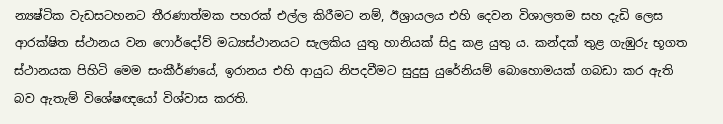න්‍යෂ්ටික වැඩසටහනට තීරණාත්මක පහරක් එල්ල කිරීමට නම්, ඊශ්‍රායලය එහි දෙවන විශාලතම සහ දැඩි ලෙස ආරක්ෂිත ස්ථානය වන ෆොර්දෝව් මධ්‍යස්ථානයට සැලකිය යුතු හානියක් සිදු කළ යුතු ය. කන්දක් තුළ ගැඹුරු භූගත ස්ථානයක පිහිටි මෙම සංකීර්ණයේ, ඉරානය එහි ආයුධ නිපදවීමට සුදුසු යුරේනියම් බොහොමයක් ගබඩා කර ඇති බව ඇතැම් විශේෂඥයෝ විශ්වාස කරති.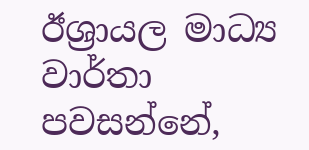ඊශ්‍රායල මාධ්‍ය වාර්තා පවසන්නේ,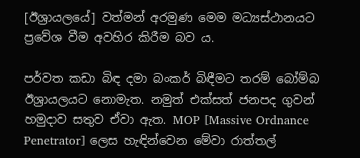[ඊශ්‍රායලයේ] වත්මන් අරමුණ මෙම මධ්‍යස්ථානයට ප්‍රවේශ වීම අවහිර කිරීම බව ය.

පර්වත කඩා බිඳ දමා බංකර් බිඳීමට තරම් බෝම්බ ඊශ්‍රායලයට නොමැත. නමුත් එක්සත් ජනපද ගුවන් හමුදාව සතුව ඒවා ඇත. MOP [Massive Ordnance Penetrator] ලෙස හැඳින්වෙන මේවා රාත්තල්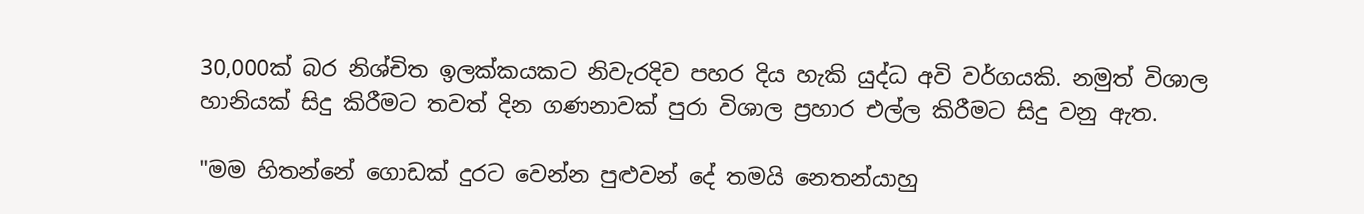30,000ක් බර නිශ්චිත ඉලක්කයකට නිවැරදිව පහර දිය හැකි යුද්ධ අවි වර්ගයකි. නමුත් විශාල හානියක් සිදු කිරීමට තවත් දින ගණනාවක් පුරා විශාල ප්‍රහාර එල්ල කිරීමට සිදු වනු ඇත.

"මම හිතන්නේ ගොඩක් දුරට වෙන්න පුළුවන් දේ තමයි නෙතන්යාහු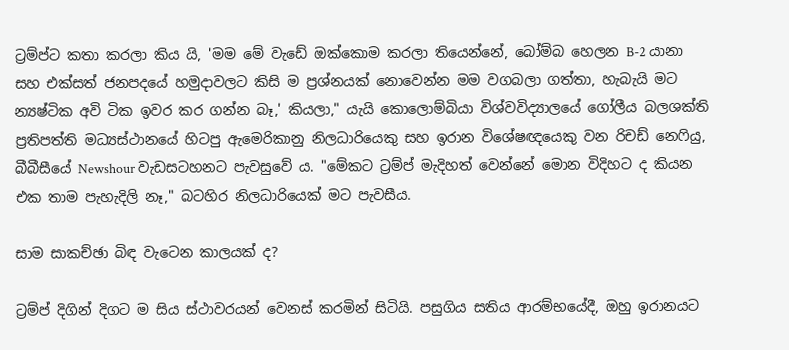ට්‍රම්ප්ට කතා කරලා කිය යි, 'මම මේ වැඩේ ඔක්කොම කරලා තියෙන්නේ, බෝම්බ හෙලන B-2 යානා සහ එක්සත් ජනපදයේ හමුදාවලට කිසි ම ප්‍රශ්නයක් නොවෙන්න මම වගබලා ගත්තා, හැබැයි මට න්‍යෂ්ටික අවි ටික ඉවර කර ගන්න බෑ,' කියලා," යැයි කොලොම්බියා විශ්වවිද්‍යාලයේ ගෝලීය බලශක්ති ප්‍රතිපත්ති මධ්‍යස්ථානයේ හිටපු ඇමෙරිකානු නිලධාරියෙකු සහ ඉරාන විශේෂඥයෙකු වන රිචඩ් නෙෆියු, බීබීසීයේ Newshour වැඩසටහනට පැවසුවේ ය. "මේකට ට්‍රම්ප් මැදිහත් වෙන්නේ මොන විදිහට ද කියන එක තාම පැහැදිලි නෑ," බටහිර නිලධාරියෙක් මට පැවසීය.

සාම සාකච්ඡා බිඳ වැටෙන කාලයක් ද?

ට්‍රම්ප් දිගින් දිගට ම සිය ස්ථාවරයන් වෙනස් කරමින් සිටියි. පසුගිය සතිය ආරම්භයේදී, ඔහු ඉරානයට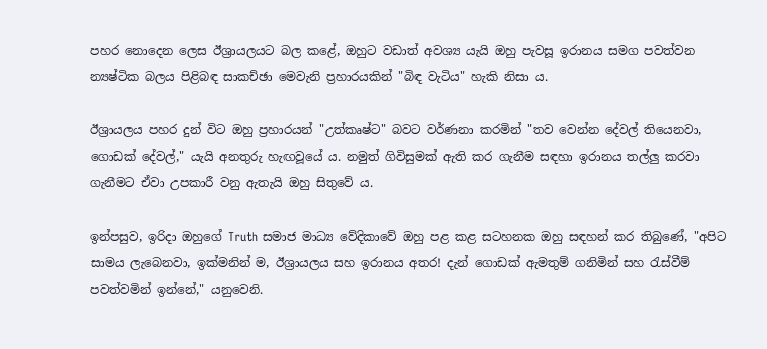පහර නොදෙන ලෙස ඊශ්‍රායලයට බල කළේ, ඔහුට වඩාත් අවශ්‍ය යැයි ඔහු පැවසූ ඉරානය සමග පවත්වන න්‍යෂ්ටික බලය පිළිබඳ සාකච්ඡා මෙවැනි ප්‍රහාරයකින් "බිඳ වැටිය" හැකි නිසා ය.

ඊශ්‍රායලය පහර දුන් විට ඔහු ප්‍රහාරයන් "උත්කෘෂ්ට" බවට වර්ණනා කරමින් "තව වෙන්න දේවල් තියෙනවා, ගොඩක් දේවල්," යැයි අනතුරු හැඟවූයේ ය. නමුත් ගිවිසුමක් ඇති කර ගැනීම සඳහා ඉරානය තල්ලු කරවා ගැනීමට ඒවා උපකාරී වනු ඇතැයි ඔහු සිතුවේ ය.

ඉන්පසුව, ඉරිදා ඔහුගේ Truth සමාජ මාධ්‍ය වේදිකාවේ ඔහු පළ කළ සටහනක ඔහු සඳහන් කර තිබුණේ, "අපිට සාමය ලැබෙනවා, ඉක්මනින් ම, ඊශ්‍රායලය සහ ඉරානය අතර! දැන් ගොඩක් ඇමතුම් ගනිමින් සහ රැස්වීම් පවත්වමින් ඉන්නේ," යනුවෙනි.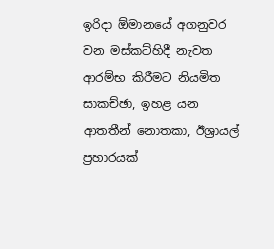ඉරිදා ඕමානයේ අගනුවර වන මස්කට්හිදී නැවත ආරම්භ කිරීමට නියමිත සාකච්ඡා, ඉහළ යන ආතතීන් නොතකා, ඊශ්‍රායල් ප්‍රහාරයක්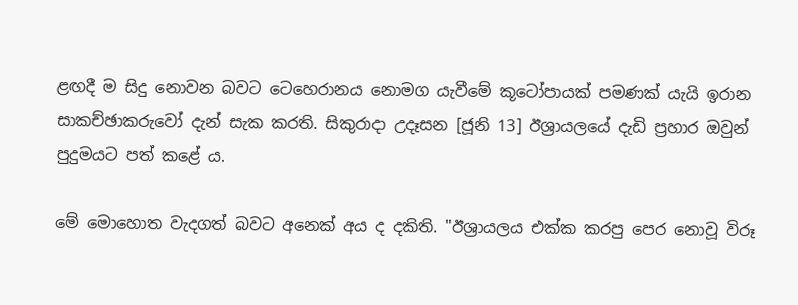ළඟදී ම සිදු නොවන බවට ටෙහෙරානය නොමග යැවීමේ කූටෝපායක් පමණක් යැයි ඉරාන සාකච්ඡාකරුවෝ දැන් සැක කරති. සිකුරාදා උදෑසන [ජූනි 13] ඊශ්‍රායලයේ දැඩි ප්‍රහාර ඔවුන් පුදුමයට පත් කළේ ය.

මේ මොහොත වැදගත් බවට අනෙක් අය ද දකිති. "ඊශ්‍රායලය එක්ක කරපු පෙර නොවූ විරූ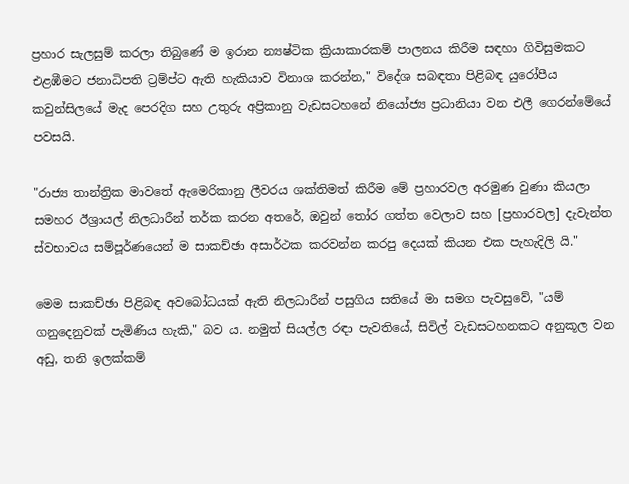ප්‍රහාර සැලසුම් කරලා තිබුණේ ම ඉරාන න්‍යෂ්ටික ක්‍රියාකාරකම් පාලනය කිරීම සඳහා ගිවිසුමකට එළඹීමට ජනාධිපති ට්‍රම්ප්ට ඇති හැකියාව විනාශ කරන්න," විදේශ සබඳතා පිළිබඳ යුරෝපීය කවුන්සිලයේ මැද පෙරදිග සහ උතුරු අප්‍රිකානු වැඩසටහනේ නියෝජ්‍ය ප්‍රධානියා වන එලී ගෙරන්මේයේ පවසයි.

"රාජ්‍ය තාන්ත්‍රික මාවතේ ඇමෙරිකානු ලීවරය ශක්තිමත් කිරීම මේ ප්‍රහාරවල අරමුණ වුණා කියලා සමහර ඊශ්‍රායල් නිලධාරීන් තර්ක කරන අතරේ, ඔවුන් තෝර ගත්ත වෙලාව සහ [ප්‍රහාරවල] දැවැන්ත ස්වභාවය සම්පූර්ණයෙන් ම සාකච්ඡා අසාර්ථක කරවන්න කරපු දෙයක් කියන එක පැහැදිලි යි."

මෙම සාකච්ඡා පිළිබඳ අවබෝධයක් ඇති නිලධාරීන් පසුගිය සතියේ මා සමග පැවසුවේ, "යම් ගනුදෙනුවක් පැමිණිය හැකි," බව ය. නමුත් සියල්ල රඳා පැවතියේ, සිවිල් වැඩසටහනකට අනුකූල වන අඩු, තනි ඉලක්කම්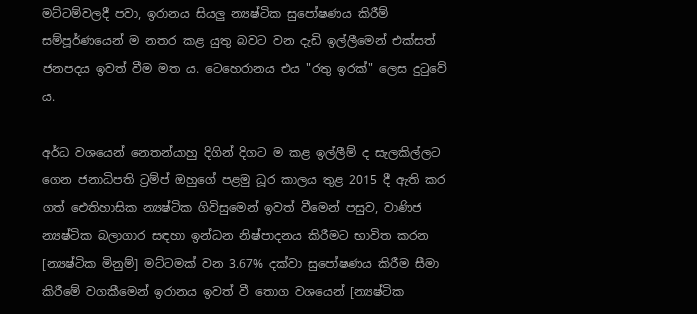මට්ටම්වලදී පවා, ඉරානය සියලු න්‍යෂ්ටික සුපෝෂණය කිරීම් සම්පූර්ණයෙන් ම නතර කළ යුතු බවට වන දැඩි ඉල්ලීමෙන් එක්සත් ජනපදය ඉවත් වීම මත ය. ටෙහෙරානය එය "රතු ඉරක්" ලෙස දුටුවේ ය.

අර්ධ වශයෙන් නෙතන්යාහු දිගින් දිගට ම කළ ඉල්ලීම් ද සැලකිල්ලට ගෙන ජනාධිපති ට්‍රම්ප් ඔහුගේ පළමු ධූර කාලය තුළ 2015 දී ඇති කර ගත් ඓතිහාසික න්‍යෂ්ටික ගිවිසුමෙන් ඉවත් වීමෙන් පසුව, වාණිජ න්‍යෂ්ටික බලාගාර සඳහා ඉන්ධන නිෂ්පාදනය කිරීමට භාවිත කරන [න්‍යෂ්ටික මිනුම්] මට්ටමක් වන 3.67% දක්වා සුපෝෂණය කිරීම සීමා කිරීමේ වගකීමෙන් ඉරානය ඉවත් වී තොග වශයෙන් [න්‍යෂ්ටික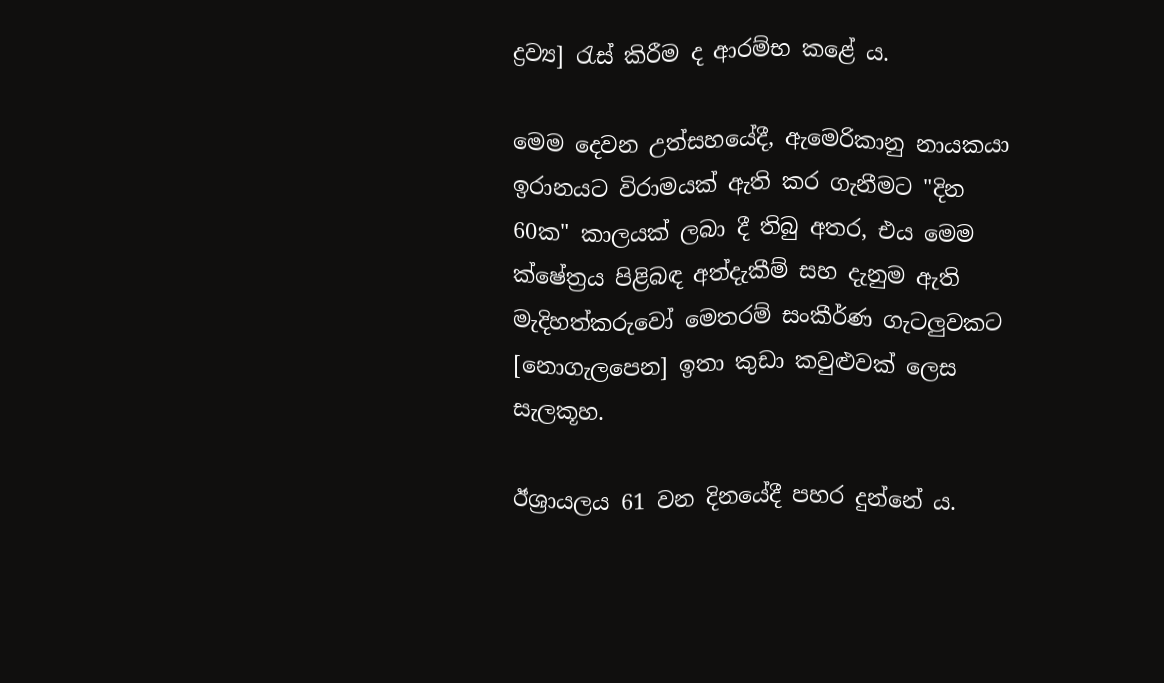ද්‍රව්‍ය] රැස් කිරීම ද ආරම්භ කළේ ය.

මෙම දෙවන උත්සහයේදී, ඇමෙරිකානු නායකයා ඉරානයට විරාමයක් ඇති කර ගැනීමට "දින 60ක" කාලයක් ලබා දී තිබු අතර, එය මෙම ක්ෂේත්‍රය පිළිබඳ අත්දැකීම් සහ දැනුම ඇති මැදිහත්කරුවෝ මෙතරම් සංකීර්ණ ගැටලුවකට [නොගැලපෙන] ඉතා කුඩා කවුළුවක් ලෙස සැලකූහ.

ඊශ්‍රායලය 61 වන දිනයේදී පහර දුන්නේ ය.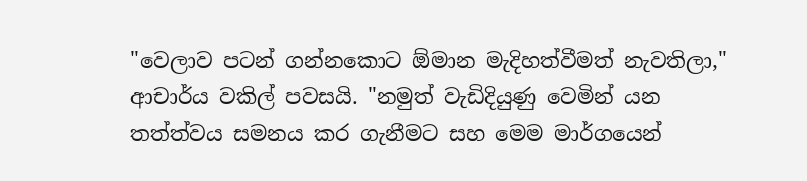"වෙලාව පටන් ගන්නකොට ඕමාන මැදිහත්වීමත් නැවතිලා," ආචාර්ය වකිල් පවසයි. "නමුත් වැඩිදියුණු වෙමින් යන තත්ත්වය සමනය කර ගැනීමට සහ මෙම මාර්ගයෙන්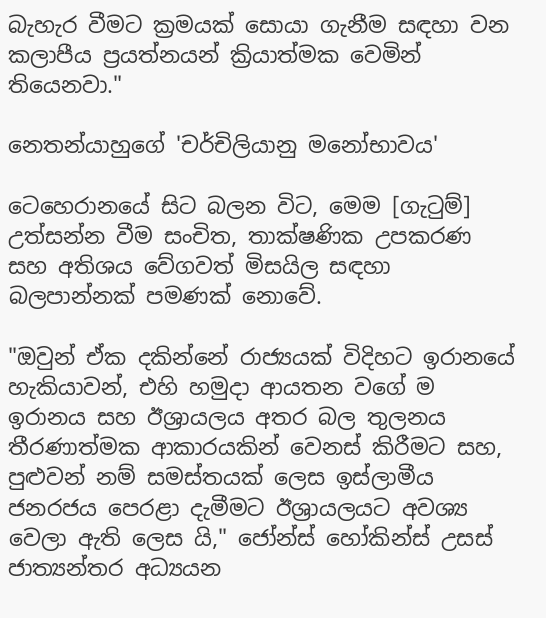බැහැර වීමට ක්‍රමයක් සොයා ගැනීම සඳහා වන කලාපීය ප්‍රයත්නයන් ක්‍රියාත්මක වෙමින් තියෙනවා."

නෙතන්යාහුගේ 'චර්චිලියානු මනෝභාවය'

ටෙහෙරානයේ සිට බලන විට, මෙම [ගැටුම්] උත්සන්න වීම සංචිත, තාක්ෂණික උපකරණ සහ අතිශය වේගවත් මිසයිල සඳහා බලපාන්නක් පමණක් නොවේ.

"ඔවුන් ඒක දකින්නේ රාජ්‍යයක් විදිහට ඉරානයේ හැකියාවන්, එහි හමුදා ආයතන වගේ ම ඉරානය සහ ඊශ්‍රායලය අතර බල තුලනය තීරණාත්මක ආකාරයකින් වෙනස් කිරීමට සහ, පුළුවන් නම් සමස්තයක් ලෙස ඉස්ලාමීය ජනරජය පෙරළා දැමීමට ඊශ්‍රායලයට අවශ්‍ය වෙලා ඇති ලෙස යි," ජෝන්ස් හෝකින්ස් උසස් ජාත්‍යන්තර අධ්‍යයන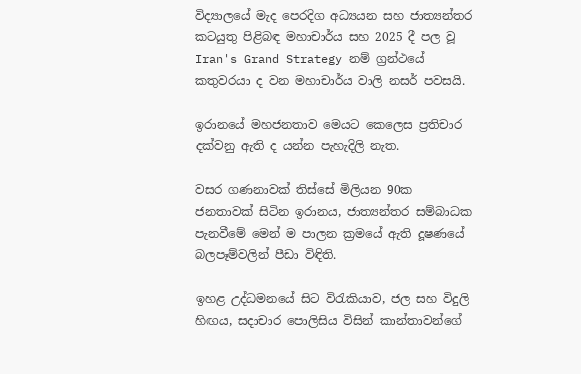විද්‍යාලයේ මැද පෙරදිග අධ්‍යයන සහ ජාත්‍යන්තර කටයුතු පිළිබඳ මහාචාර්ය සහ 2025 දී පල වූ Iran's Grand Strategy නම් ග්‍රන්ථයේ කතුවරයා ද වන මහාචාර්ය වාලි නසර් පවසයි.

ඉරානයේ මහජනතාව මෙයට කෙලෙස ප්‍රතිචාර දක්වනු ඇති ද යන්න පැහැදිලි නැත.

වසර ගණනාවක් තිස්සේ මිලියන 90ක ජනතාවක් සිටින ඉරානය, ජාත්‍යන්තර සම්බාධක පැනවීමේ මෙන් ම පාලන ක්‍රමයේ ඇති දූෂණයේ බලපෑම්වලින් පීඩා විඳිති.

ඉහළ උද්ධමනයේ සිට විරැකියාව, ජල සහ විදුලි හිඟය, සදාචාර පොලිසිය විසින් කාන්තාවන්ගේ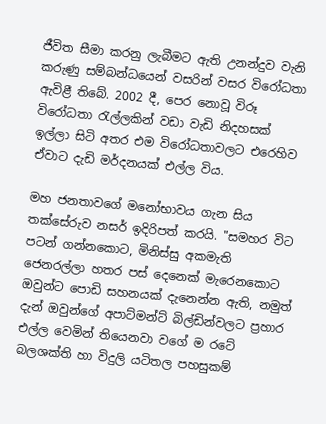ජීවිත සීමා කරනු ලැබීමට ඇති උනන්දුව වැනි කරුණු සම්බන්ධයෙන් වසරින් වසර විරෝධතා ඇවිළී තිබේ. 2002 දී, පෙර නොවූ විරූ විරෝධතා රැල්ලකින් වඩා වැඩි නිදහසක් ඉල්ලා සිටි අතර එම විරෝධතාවලට එරෙහිව ඒවාට දැඩි මර්දනයක් එල්ල විය.

මහ ජනතාවගේ මනෝභාවය ගැන සිය තක්සේරුව නසර් ඉදිරිපත් කරයි. "සමහර විට පටන් ගන්නකොට, මිනිස්සු අකමැති ජෙනරල්ලා හතර පස් දෙනෙක් මැරෙනකොට ඔවුන්ට පොඩි සහනයක් දැනෙන්න ඇති, නමුත් දැන් ඔවුන්ගේ අපාට්මන්ට් බිල්ඩින්වලට ප්‍රහාර එල්ල වෙමින් තියෙනවා වගේ ම රටේ බලශක්ති හා විදුලි යටිතල පහසුකම්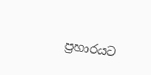ප්‍රහාරයට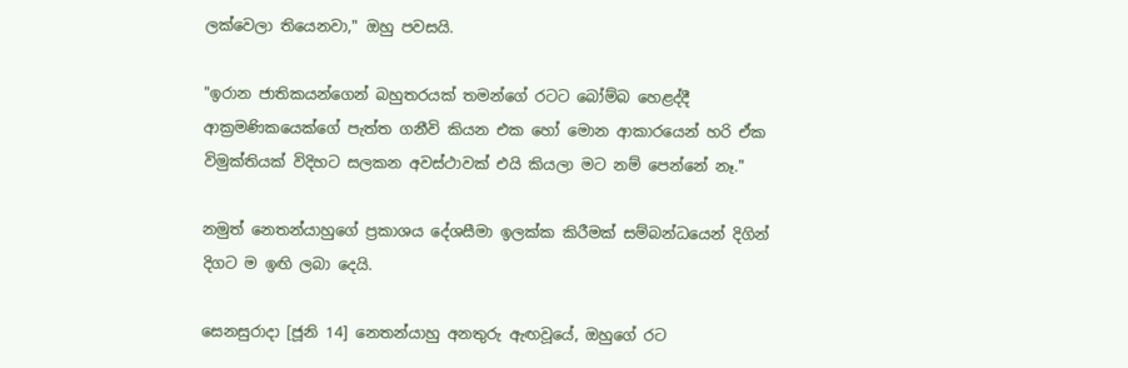ලක්වෙලා තියෙනවා," ඔහු පවසයි.

"ඉරාන ජාතිකයන්ගෙන් බහුතරයක් තමන්ගේ රටට බෝම්බ හෙළද්දී ආක්‍රමණිකයෙක්ගේ පැත්ත ගනීවි කියන එක හෝ මොන ආකාරයෙන් හරි ඒක විමුක්තියක් විදිහට සලකන අවස්ථාවක් එයි කියලා මට නම් පෙන්නේ නෑ."

නමුත් නෙතන්යාහුගේ ප්‍රකාශය දේශසීමා ඉලක්ක කිරීමක් සම්බන්ධයෙන් දිගින් දිගට ම ඉඟි ලබා දෙයි.

සෙනසුරාදා [ජූනි 14] නෙතන්යාහු අනතුරු ඇඟවූයේ, ඔහුගේ රට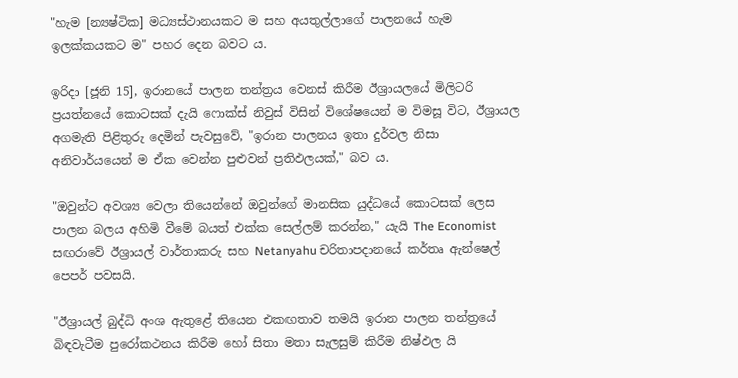"හැම [න්‍යෂ්ටික] මධ්‍යස්ථානයකට ම සහ අයතුල්ලාගේ පාලනයේ හැම ඉලක්කයකට ම" පහර දෙන බවට ය.

ඉරිදා [ජූනි 15], ඉරානයේ පාලන තන්ත්‍රය වෙනස් කිරීම ඊශ්‍රායලයේ මිලිටරි ප්‍රයත්නයේ කොටසක් දැයි ෆොක්ස් නිවුස් විසින් විශේෂයෙන් ම විමසූ විට, ඊශ්‍රායල අගමැති පිළිතුරු දෙමින් පැවසුවේ, "ඉරාන පාලනය ඉතා දුර්වල නිසා අනිවාර්යයෙන් ම ඒක වෙන්න පුළුවන් ප්‍රතිඵලයක්," බව ය.

"ඔවුන්ට අවශ්‍ය වෙලා තියෙන්නේ ඔවුන්ගේ මානසික යුද්ධයේ කොටසක් ලෙස පාලන බලය අහිමි වීමේ බයත් එක්ක සෙල්ලම් කරන්න," යැයි The Economist සඟරාවේ ඊශ්‍රායල් වාර්තාකරු සහ Netanyahu චරිතාපදානයේ කර්තෘ ඇන්ෂෙල් පෙපර් පවසයි.

"ඊශ්‍රායල් බුද්ධි අංශ ඇතුළේ තියෙන එකඟතාව තමයි ඉරාන පාලන තන්ත්‍රයේ බිඳවැටීම පුරෝකථනය කිරීම හෝ සිතා මතා සැලසුම් කිරීම නිෂ්ඵල යි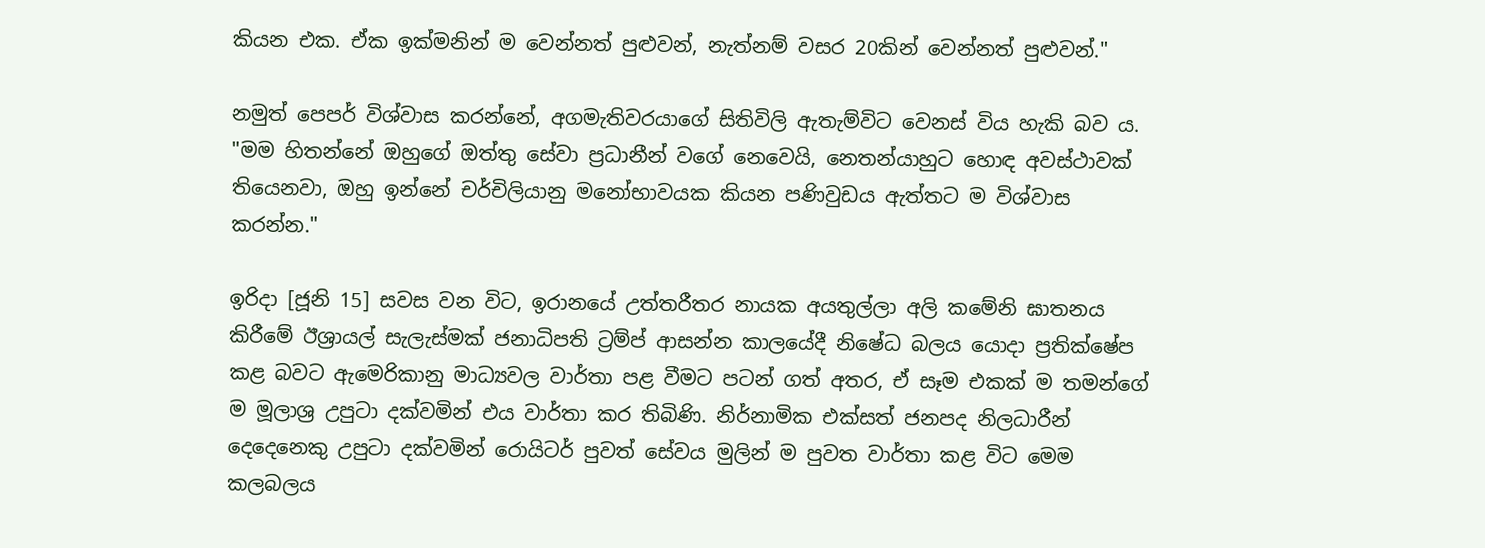කියන එක. ඒක ඉක්මනින් ම වෙන්නත් පුළුවන්, නැත්නම් වසර 20කින් වෙන්නත් පුළුවන්."

නමුත් පෙපර් විශ්වාස කරන්නේ, අගමැතිවරයාගේ සිතිවිලි ඇතැම්විට වෙනස් විය හැකි බව ය. "මම හිතන්නේ ඔහුගේ ඔත්තු සේවා ප්‍රධානීන් වගේ නෙවෙයි, නෙතන්යාහුට හොඳ අවස්ථාවක් තියෙනවා, ඔහු ඉන්නේ චර්චිලියානු මනෝභාවයක කියන පණිවුඩය ඇත්තට ම විශ්වාස කරන්න."

ඉරිදා [ජූනි 15] සවස වන විට, ඉරානයේ උත්තරීතර නායක අයතුල්ලා අලි කමේනි ඝාතනය කිරීමේ ඊශ්‍රායල් සැලැස්මක් ජනාධිපති ට්‍රම්ප් ආසන්න කාලයේදී නිෂේධ බලය යොදා ප්‍රතික්ෂේප කළ බවට ඇමෙරිකානු මාධ්‍යවල වාර්තා පළ වීමට පටන් ගත් අතර, ඒ සෑම එකක් ම තමන්ගේ ම මූලාශ්‍ර උපුටා දක්වමින් එය වාර්තා කර තිබිණි. නිර්නාමික එක්සත් ජනපද නිලධාරීන් දෙදෙනෙකු උපුටා දක්වමින් රොයිටර් පුවත් සේවය මුලින් ම පුවත වාර්තා කළ විට මෙම කලබලය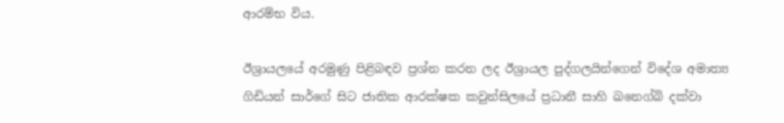ආරම්භ විය.

ඊශ්‍රායලයේ අරමුණු පිළිබඳව ප්‍රශ්න කරන ලද ඊශ්‍රායල පුද්ගලයින්ගෙන් විදේශ අමාත්‍ය ගිඩියන් සාර්ගේ සිට ජාතික ආරක්ෂක කවුන්සිලයේ ප්‍රධානී සාහි ඛනෙග්බි දක්වා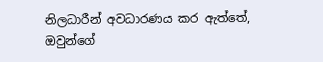නිලධාරීන් අවධාරණය කර ඇත්තේ, ඔවුන්ගේ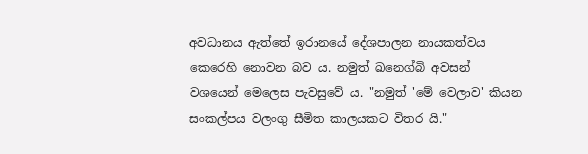අවධානය ඇත්තේ ඉරානයේ දේශපාලන නායකත්වය කෙරෙහි නොවන බව ය. නමුත් ඛනෙග්බි අවසන් වශයෙන් මෙලෙස පැවසුවේ ය. "නමුත් 'මේ වෙලාව' කියන සංකල්පය වලංගු සීමිත කාලයකට විතර යි."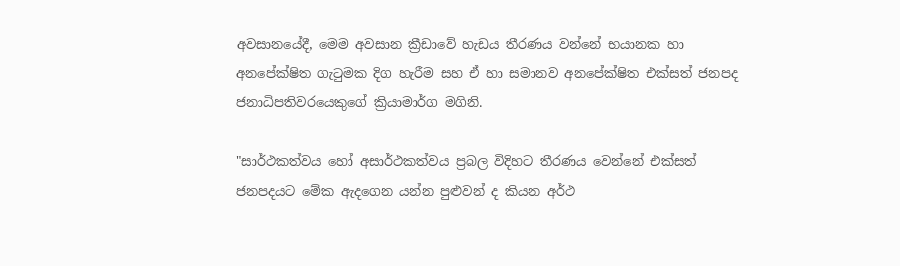අවසානයේදී, මෙම අවසාන ක්‍රීඩාවේ හැඩය තීරණය වන්නේ භයානක හා අනපේක්ෂිත ගැටුමක දිග හැරීම සහ ඒ හා සමානව අනපේක්ෂිත එක්සත් ජනපද ජනාධිපතිවරයෙකුගේ ක්‍රියාමාර්ග මගිනි.

"සාර්ථකත්වය හෝ අසාර්ථකත්වය ප්‍රබල විදිහට තීරණය වෙන්නේ එක්සත් ජනපදයට මේක ඇදගෙන යන්න පුළුවන් ද කියන අර්ථ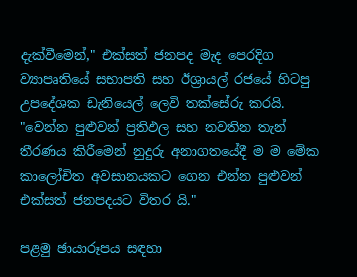දැක්වීමෙන්," එක්සත් ජනපද මැද පෙරදිග ව්‍යාපෘතියේ සභාපති සහ ඊශ්‍රායල් රජයේ හිටපු උපදේශක ඩැනියෙල් ලෙවි තක්සේරු කරයි. "වෙන්න පුළුවන් ප්‍රතිඵල සහ නවතින තැන් තීරණය කිරීමෙන් නුදුරු අනාගතයේදී ම ම මේක කාලෝචිත අවසානයකට ගෙන එන්න පුළුවන් එක්සත් ජනපදයට විතර යි."

පළමු ඡායාරූපය සඳහා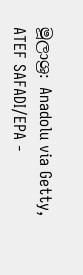මූලාශ්‍ර: Anadolu via Getty, ATEF SAFADI/EPA -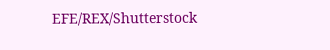EFE/REX/Shutterstock